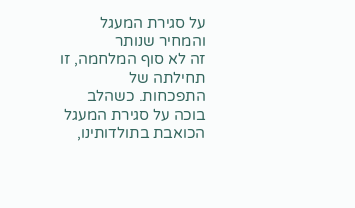על סגירת המעגל והמחיר שנותר
זה לא סוף המלחמה, זו תחילתה של התפכחות. כשהלב בוכה על סגירת המעגל הכואבת בתולדותינו,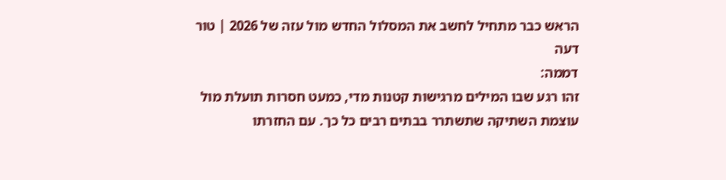הראש כבר מתחיל לחשב את המסלול החדש מול עזה של 2026 | טור דעה
דממה:
זהו רגע שבו המילים מרגישות קטנות מדי, כמעט חסרות תועלת מול עוצמת השתיקה שתשתרר בבתים רבים כל כך. עם החזרתו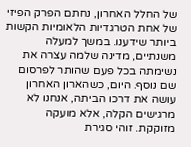של החלל האחרון, נחתם הפרק הפיזי של אחת הטרגדיות הלאומיות הקשות ביותר שידענו. במשך למעלה משנתיים, מדינה שלמה עצרה את נשימתה בכל פעם שהותר לפרסום שם נוסף. היום, כשהארון האחרון עושה את דרכו הביתה, אנחנו לא מרגישים הקלה, אלא מועקה מזוקקת. זוהי סגירת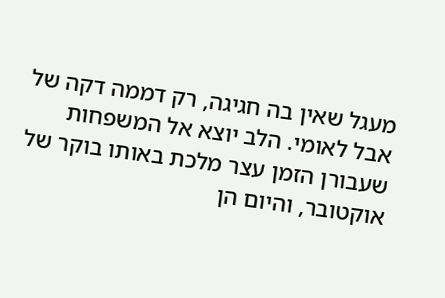מעגל שאין בה חגיגה, רק דממה דקה של אבל לאומי. הלב יוצא אל המשפחות שעבורן הזמן עצר מלכת באותו בוקר של אוקטובר, והיום הן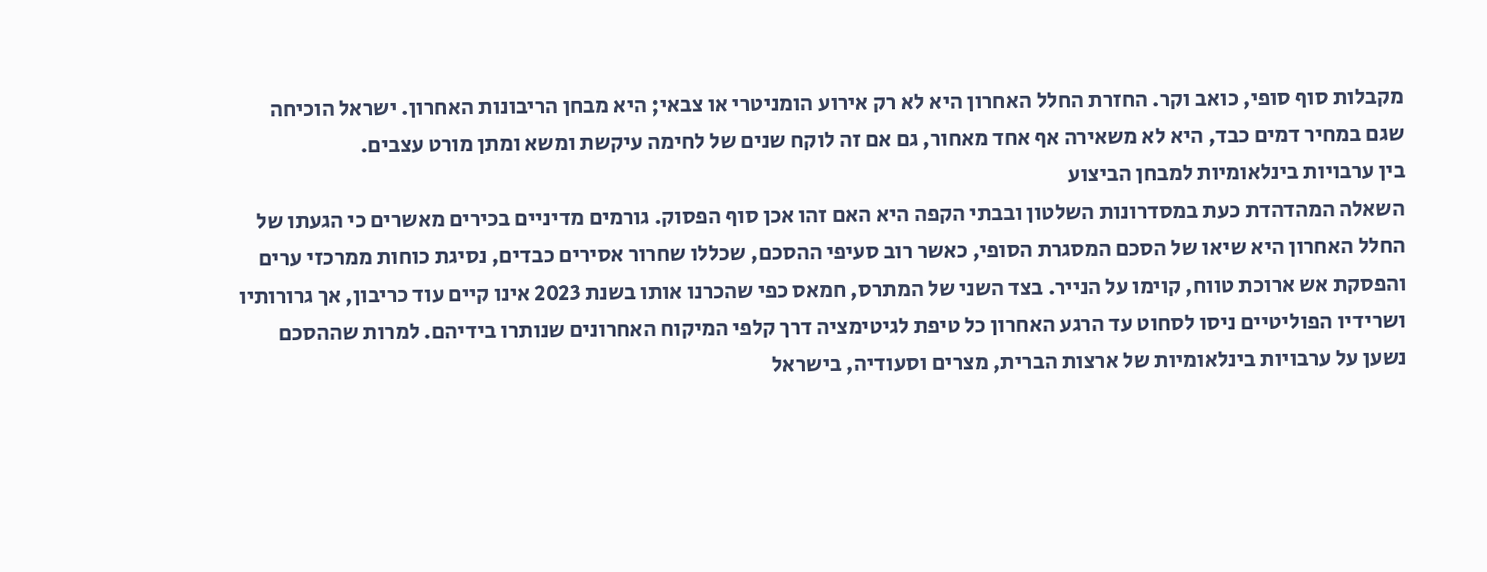מקבלות סוף סופי, כואב וקר. החזרת החלל האחרון היא לא רק אירוע הומניטרי או צבאי; היא מבחן הריבונות האחרון. ישראל הוכיחה שגם במחיר דמים כבד, היא לא משאירה אף אחד מאחור, גם אם זה לוקח שנים של לחימה עיקשת ומשא ומתן מורט עצבים.
בין ערבויות בינלאומיות למבחן הביצוע
השאלה המהדהדת כעת במסדרונות השלטון ובבתי הקפה היא האם זהו אכן סוף הפסוק. גורמים מדיניים בכירים מאשרים כי הגעתו של החלל האחרון היא שיאו של הסכם המסגרת הסופי, כאשר רוב סעיפי ההסכם, שכללו שחרור אסירים כבדים, נסיגת כוחות ממרכזי ערים והפסקת אש ארוכת טווח, קוימו על הנייר. בצד השני של המתרס, חמאס כפי שהכרנו אותו בשנת 2023 אינו קיים עוד כריבון, אך גרורותיו ושרידיו הפוליטיים ניסו לסחוט עד הרגע האחרון כל טיפת לגיטימציה דרך קלפי המיקוח האחרונים שנותרו בידיהם. למרות שההסכם נשען על ערבויות בינלאומיות של ארצות הברית, מצרים וסעודיה, בישראל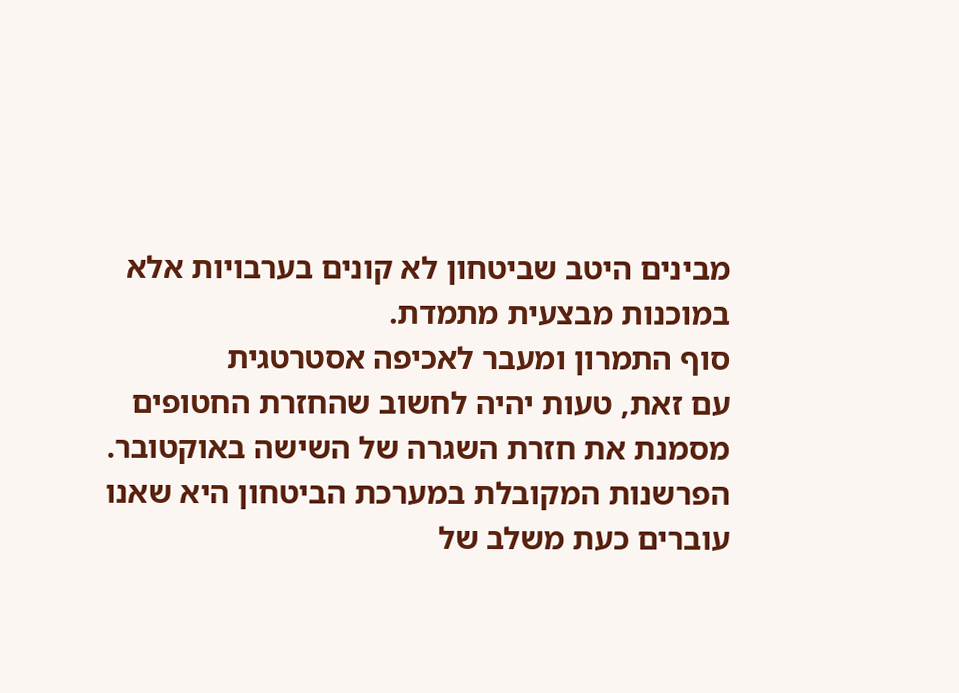מבינים היטב שביטחון לא קונים בערבויות אלא במוכנות מבצעית מתמדת.
סוף התמרון ומעבר לאכיפה אסטרטגית
עם זאת, טעות יהיה לחשוב שהחזרת החטופים מסמנת את חזרת השגרה של השישה באוקטובר. הפרשנות המקובלת במערכת הביטחון היא שאנו עוברים כעת משלב של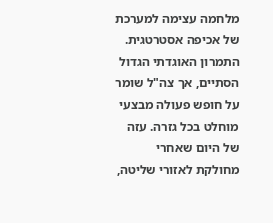מלחמה עצימה למערכת של אכיפה אסטרטגית. התמרון האוגדתי הגדול הסתיים, אך צה"ל שומר על חופש פעולה מבצעי מוחלט בכל גזרה. עזה של היום שאחרי מחולקת לאזורי שליטה,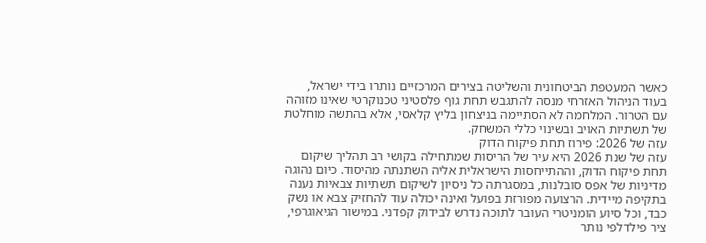כאשר המעטפת הביטחונית והשליטה בצירים המרכזיים נותרו בידי ישראל, בעוד הניהול האזרחי מנסה להתגבש תחת גוף פלסטיני טכנוקרטי שאינו מזוהה עם הטרור. המלחמה לא הסתיימה בניצחון בליץ קלאסי, אלא בהתשה מוחלטת של תשתיות האויב ובשינוי כללי המשחק.
עזה של 2026: פירוז תחת פיקוח הדוק
עזה של שנת 2026 היא עיר של הריסות שמתחילה בקושי רב תהליך שיקום תחת פיקוח הדוק, וההתייחסות הישראלית אליה השתנתה מהיסוד. כיום נהוגה מדיניות של אפס סובלנות, במסגרתה כל ניסיון לשיקום תשתיות צבאיות נענה בתקיפה מיידית. הרצועה מפורזת בפועל ואינה יכולה עוד להחזיק צבא או נשק כבד, וכל סיוע הומניטרי העובר לתוכה נדרש לבידוק קפדני. במישור הגיאוגרפי, ציר פילדלפי נותר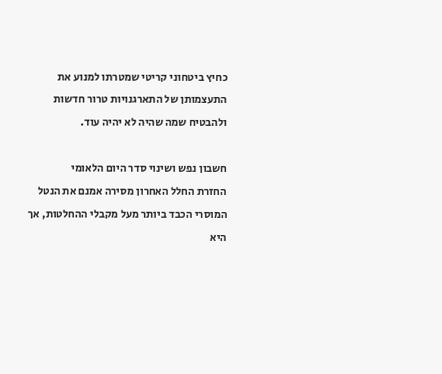כחיץ ביטחוני קריטי שמטרתו למנוע את התעצמותן של התארגנויות טרור חדשות ולהבטיח שמה שהיה לא יהיה עוד.

חשבון נפש ושינוי סדר היום הלאומי
החזרת החלל האחרון מסירה אמנם את הנטל המוסרי הכבד ביותר מעל מקבלי ההחלטות, אך היא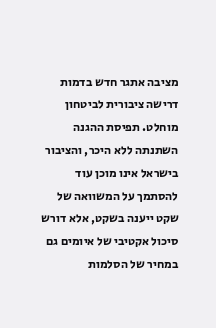מציבה אתגר חדש בדמות דרישה ציבורית לביטחון מוחלט. תפיסת ההגנה השתנתה ללא היכר, והציבור בישראל אינו מוכן עוד להסתמך על המשוואה של שקט ייענה בשקט, אלא דורש סיכול אקטיבי של איומים גם במחיר של הסלמות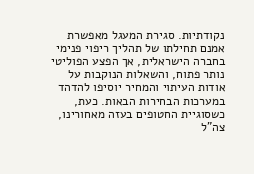נקודתיות. סגירת המעגל מאפשרת אמנם תחילתו של תהליך ריפוי פנימי בחברה הישראלית, אך הפצע הפוליטי נותר פתוח, והשאלות הנוקבות על אודות העיתוי והמחיר יוסיפו להדהד במערכות הבחירות הבאות. כעת, כשסוגיית החטופים בעזה מאחורינו, צה"ל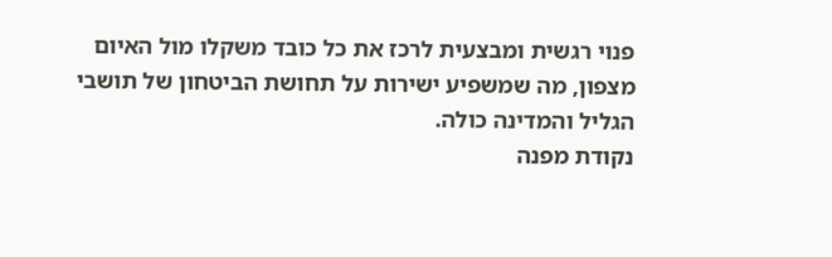פנוי רגשית ומבצעית לרכז את כל כובד משקלו מול האיום מצפון, מה שמשפיע ישירות על תחושת הביטחון של תושבי הגליל והמדינה כולה.
נקודת מפנה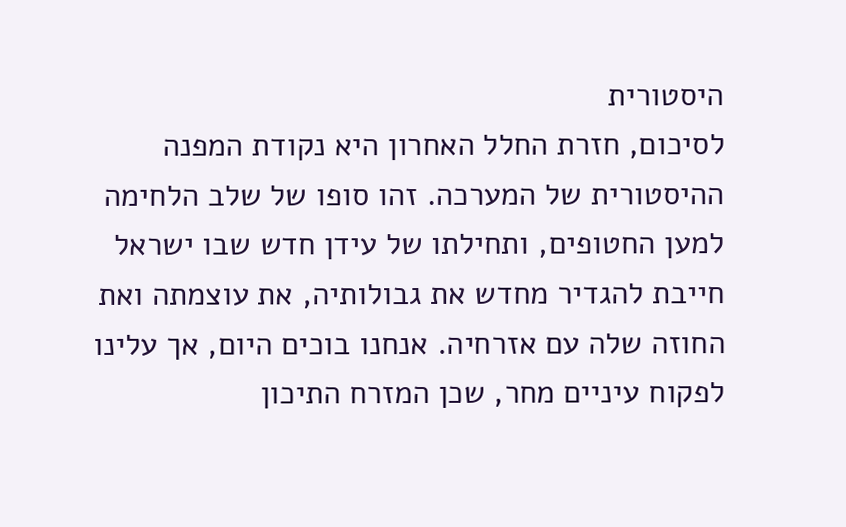היסטורית
לסיכום, חזרת החלל האחרון היא נקודת המפנה ההיסטורית של המערכה. זהו סופו של שלב הלחימה למען החטופים, ותחילתו של עידן חדש שבו ישראל חייבת להגדיר מחדש את גבולותיה, את עוצמתה ואת החוזה שלה עם אזרחיה. אנחנו בוכים היום, אך עלינו לפקוח עיניים מחר, שכן המזרח התיכון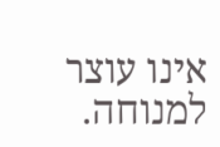אינו עוצר למנוחה.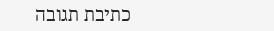כתיבת תגובה